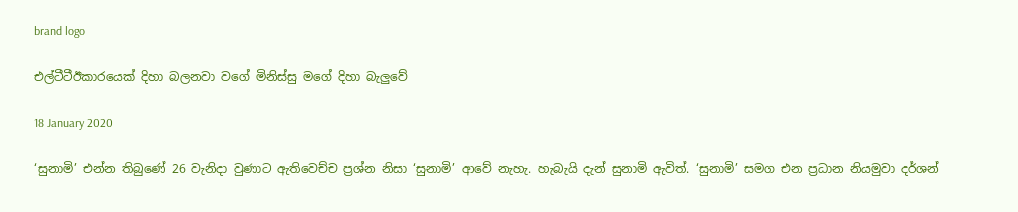brand logo

එල්ටීටීඊකාරයෙක් දිහා බලනවා වගේ මිනිස්සු මගේ දිහා බැලුවේ

18 January 2020

‘සුනාමි’ එන්න තිබුණේ 26 වැනිදා වුණාට ඇතිවෙච්ච ප්‍රශ්න නිසා ‘සුනාමි’ ආවේ නැහැ. හැබැයි දැන් සුනාමි ඇවිත්. ‘සුනාමි’ සමග එන ප්‍රධාන නියමුවා දර්ශන්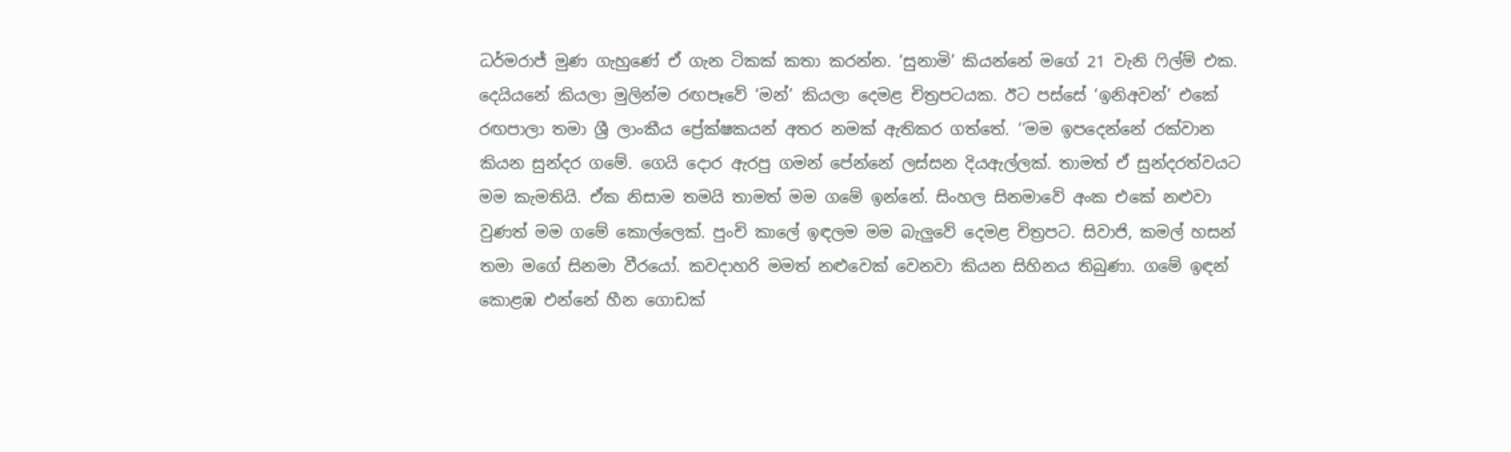ධර්මරාජ් මුණ ගැහුණේ ඒ ගැන ටිකක් කතා කරන්න. ‘සුනාමි’ කියන්නේ මගේ 21 වැනි ෆිල්ම් එක. දෙයියනේ කියලා මුලින්ම රඟපෑවේ ‘මන්’ කියලා දෙමළ චිත්‍රපටයක. ඊට පස්සේ ‘ඉනිඅවන්’ එකේ රඟපාලා තමා ශ්‍රී ලාංකීය ප්‍රේක්ෂකයන් අතර නමක් ඇතිකර ගත්තේ. ‘‘මම ඉපදෙන්නේ රක්වාන කියන සුන්දර ගමේ. ගෙයි දොර ඇරපු ගමන් පේන්නේ ලස්සන දියඇල්ලක්. තාමත් ඒ සුන්දරත්වයට මම කැමතියි. ඒක නිසාම තමයි තාමත් මම ගමේ ඉන්නේ. සිංහල සිනමාවේ අංක එකේ නළුවා වුණත් මම ගමේ කොල්ලෙක්. පුංචි කාලේ ඉඳලම මම බැලුවේ දෙමළ චිත්‍රපට. සිවාජි, කමල් හසන් තමා මගේ සිනමා වීරයෝ. කවදාහරි මමත් නළුවෙක් වෙනවා කියන සිහිනය තිබුණා. ගමේ ඉඳන් කොළඹ එන්නේ හීන ගොඩක්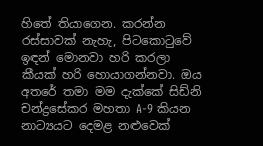හිතේ තියාගෙන. කරන්න රස්සාවක් නැහැ, පිටකොටුවේ ඉඳන් මොනවා හරි කරලා කීයක් හරි හොයාගන්නවා. ඔය අතරේ තමා මම දැක්කේ සිඩ්නි චන්ද්‍රසේකර මහතා A-9 කියන නාට්‍යයට දෙමළ නළුවෙක්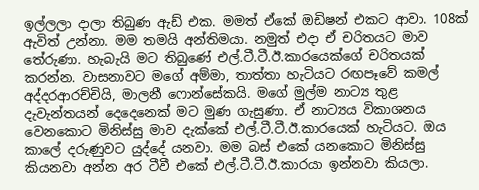ඉල්ලලා දාලා තිබුණ ඇඩ් එක. මමත් ඒකේ ඔඩිෂන් එකට ආවා. 108ක් ඇවිත් උන්නා. මම තමයි අන්තිමයා. නමුත් එදා ඒ චරිතයට මාව තේරුණා. හැබැයි මට තිබුණේ එල්.ටී.ටී.ඊ.කාරයෙක්ගේ චරිතයක් කරන්න. වාසනාවට මගේ අම්මා, තාත්තා හැටියට රඟපෑවේ කමල් අද්දරආරච්චියි, මාලනී ෆොන්සේකයි. මගේ මුල්ම නාට්‍ය තුළ දැවැන්තයන් දෙදෙනෙක් මට මුණ ගැසුණා. ඒ නාට්‍යය විකාශනය වෙනකොට මිනිස්සු මාව දැක්කේ එල්.ටී.ටී.ඊ.කාරයෙක් හැටියට. ඔය කාලේ දරුණුවට යුද්දේ යනවා. මම බස් එකේ යනකොට මිනිස්සු කියනවා අන්න අර ටීවී එකේ එල්.ටී.ටී.ඊ.කාරයා ඉන්නවා කියලා.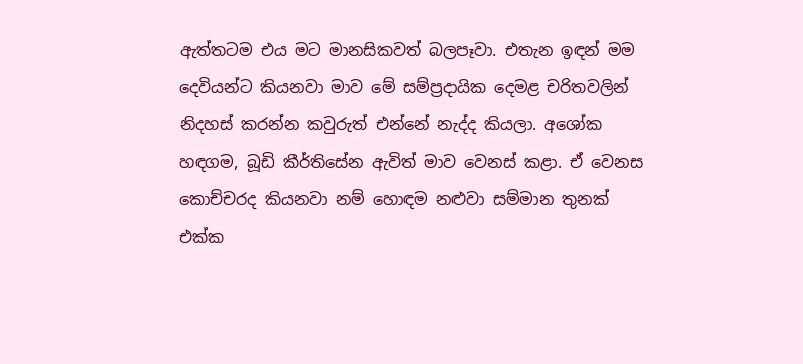ඇත්තටම එය මට මානසිකවත් බලපෑවා. එතැන ඉඳන් මම දෙවියන්ට කියනවා මාව මේ සම්ප්‍රදායික දෙමළ චරිතවලින් නිදහස් කරන්න කවුරුත් එන්නේ නැද්ද කියලා. අශෝක හඳගම, බූඩි කීර්තිසේන ඇවිත් මාව වෙනස් කළා. ඒ වෙනස කොච්චරද කියනවා නම් හොඳම නළුවා සම්මාන තුනක් එක්ක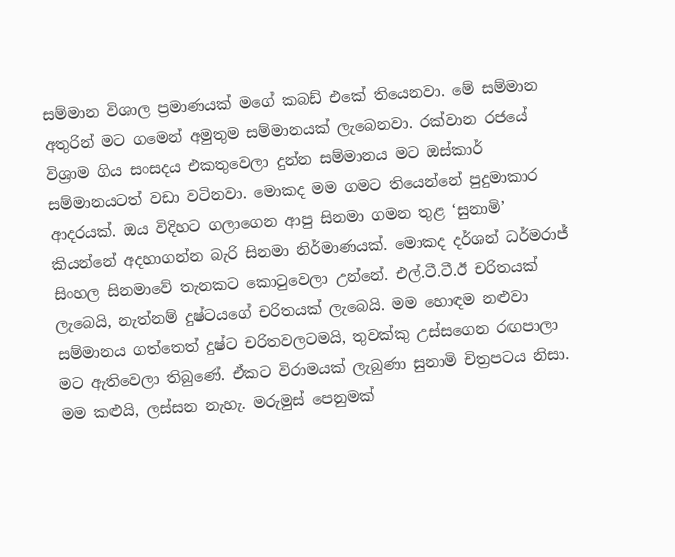සම්මාන විශාල ප්‍රමාණයක් මගේ කබඩ් එකේ තියෙනවා. මේ සම්මාන අතුරින් මට ගමෙන් අමුතුම සම්මානයක් ලැබෙනවා. රක්වාන රජයේ විශ්‍රාම ගිය සංසදය එකතුවෙලා දුන්න සම්මානය මට ඔස්කාර් සම්මානයටත් වඩා වටිනවා. මොකද මම ගමට තියෙන්නේ පුදුමාකාර ආදරයක්. ඔය විදිහට ගලාගෙන ආපු සිනමා ගමන තුළ ‘සුනාමි’ කියන්නේ අදහාගන්න බැරි සිනමා නිර්මාණයක්. මොකද දර්ශන් ධර්මරාජ් සිංහල සිනමාවේ තැනකට කොටුවෙලා උන්නේ. එල්.ටී.ටී.ඊ චරිතයක් ලැබෙයි, නැත්නම් දුෂ්ටයගේ චරිතයක් ලැබෙයි. මම හොඳම නළුවා සම්මානය ගත්තෙත් දුෂ්ට චරිතවලටමයි, තුවක්කු උස්සගෙන රඟපාලා මට ඇතිවෙලා තිබුණේ. ඒකට විරාමයක් ලැබුණා සුනාමි චිත්‍රපටය නිසා. මම කළුයි, ලස්සන නැහැ. මරුමුස් පෙනුමක්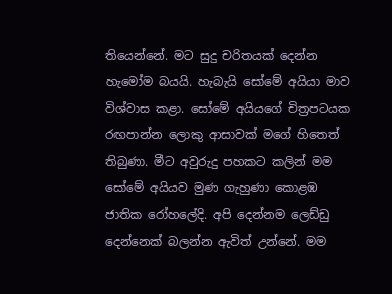තියෙන්නේ. මට සුදු චරිතයක් දෙන්න හැමෝම බයයි. හැබැයි සෝමේ අයියා මාව විශ්වාස කළා. සෝමේ අයියගේ චිත්‍රපටයක රඟපාන්න ලොකු ආසාවක් මගේ හිතෙත් තිබුණා. මීට අවුරුදු පහකට කලින් මම සෝමේ අයියව මුණ ගැහුණා කොළඹ ජාතික රෝහලේදි. අපි දෙන්නම ලෙඩ්ඩු දෙන්නෙක් බලන්න ඇවිත් උන්නේ. මම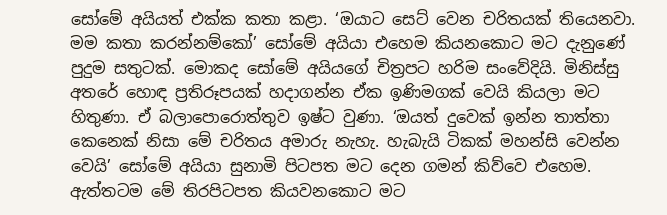සෝමේ අයියත් එක්ක කතා කළා. ‘ඔයාට සෙට් වෙන චරිතයක් තියෙනවා. මම කතා කරන්නම්කෝ’ සෝමේ අයියා එහෙම කියනකොට මට දැනුණේ පුදුම සතුටක්. මොකද සෝමේ අයියගේ චිත්‍රපට හරිම සංවේදියි. මිනිස්සු අතරේ හොඳ ප්‍රතිරූපයක් හදාගන්න ඒක ඉණිමගක් වෙයි කියලා මට හිතුණා. ඒ බලාපොරොත්තුව ඉෂ්ට වුණා. ‘ඔයත් දුවෙක් ඉන්න තාත්තා කෙනෙක් නිසා මේ චරිතය අමාරු නැහැ. හැබැයි ටිකක් මහන්සි වෙන්න වෙයි’ සෝමේ අයියා සුනාමි පිටපත මට දෙන ගමන් කිව්වෙ එහෙම. ඇත්තටම මේ තිරපිටපත කියවනකොට මට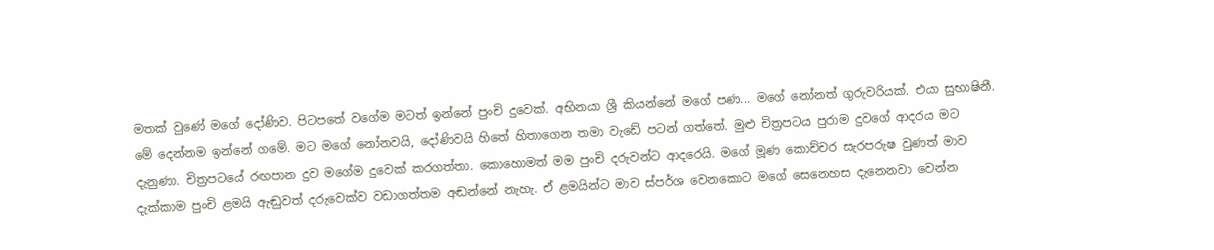මතක් වුණේ මගේ දෝණිව. පිටපතේ වගේම මටත් ඉන්නේ පුංචි දුවෙක්. අභිනයා ශ්‍රී කියන්නේ මගේ පණ... මගේ නෝනත් ගුරුවරියක්. එයා සුභාෂිනී. මේ දෙන්නම ඉන්නේ ගමේ. මට මගේ නෝනවයි, දෝණිවයි හිතේ හිතාගෙන තමා වැඩේ පටන් ගත්තේ. මුළු චිත්‍රපටය පුරාම දුවගේ ආදරය මට දැනුණා. චිත්‍රපටයේ රඟපාන දුව මගේම දුවෙක් කරගත්තා. කොහොමත් මම පුංචි දරුවන්ට ආදරෙයි. මගේ මූණ කොච්චර සැරපරුෂ වුණත් මාව දැක්කාම පුංචි ළමයි ඇඬුවත් දරුවෙක්ව වඩාගත්තම අඬන්නේ නැහැ. ඒ ළමයින්ට මාව ස්පර්ශ වෙනකොට මගේ සෙනෙහස දැනෙනවා වෙන්න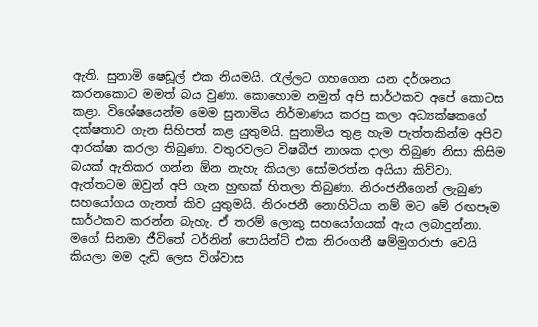ඇති. සුනාමි ෂෙඩූල් එක නියමයි. රැල්ලට ගහගෙන යන දර්ශනය කරනකොට මමත් බය වුණා. කොහොම නමුත් අපි සාර්ථකව අපේ කොටස කළා. විශේෂයෙන්ම මෙම සුනාමිය නිර්මාණය කරපු කලා අධ්‍යක්ෂකගේ දක්ෂතාව ගැන සිහිපත් කළ යුතුමයි. සුනාමිය තුළ හැම පැත්තකින්ම අපිව ආරක්ෂා කරලා තිබුණා. වතුරවලට විෂබීජ නාශක දාලා තිබුණ නිසා කිසිම බයක් ඇතිකර ගන්න ඕන නැහැ කියලා සෝමරත්න අයියා කිව්වා. ඇත්තටම ඔවුන් අපි ගැන හුඟක් හිතලා තිබුණා. නිරංජනීගෙන් ලැබුණ සහයෝගය ගැනත් කිව යුතුමයි. නිරංජනී නොහිටියා නම් මට මේ රඟපෑම සාර්ථකව කරන්න බැහැ. ඒ තරම් ලොකු සහයෝගයක් ඇය ලබාදුන්නා. මගේ සිනමා ජීවිතේ ටර්නින් පොයින්ට් එක නිරංගනී ෂම්මුගරාජා වෙයි කියලා මම දැඩි ලෙස විශ්වාස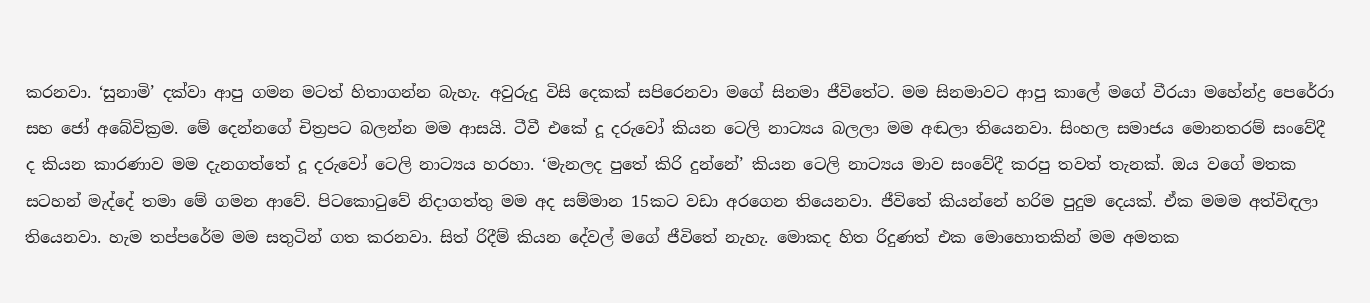කරනවා. ‘සුනාමි’ දක්වා ආපු ගමන මටත් හිතාගන්න බැහැ. අවුරුදු විසි දෙකක් සපිරෙනවා මගේ සිනමා ජීවිතේට. මම සිනමාවට ආපු කාලේ මගේ වීරයා මහේන්ද්‍ර පෙරේරා සහ ජෝ අබේවික්‍රම. මේ දෙන්නගේ චිත්‍රපට බලන්න මම ආසයි. ටීවී එකේ දූ දරුවෝ කියන ටෙලි නාට්‍යය බලලා මම අඬලා තියෙනවා. සිංහල සමාජය මොනතරම් සංවේදී ද කියන කාරණාව මම දැනගත්තේ දූ දරුවෝ ටෙලි නාට්‍යය හරහා. ‘මැනලද පුතේ කිරි දුන්නේ’ කියන ටෙලි නාට්‍යය මාව සංවේදී කරපු තවත් තැනක්. ඔය වගේ මතක සටහන් මැද්දේ තමා මේ ගමන ආවේ. පිටකොටුවේ නිදාගත්තු මම අද සම්මාන 15කට වඩා අරගෙන තියෙනවා. ජීවිතේ කියන්නේ හරිම පුදුම දෙයක්. ඒක මමම අත්විඳලා තියෙනවා. හැම තප්පරේම මම සතුටින් ගත කරනවා. සිත් රිදීම් කියන දේවල් මගේ ජීවිතේ නැහැ. මොකද හිත රිදුණත් එක මොහොතකින් මම අමතක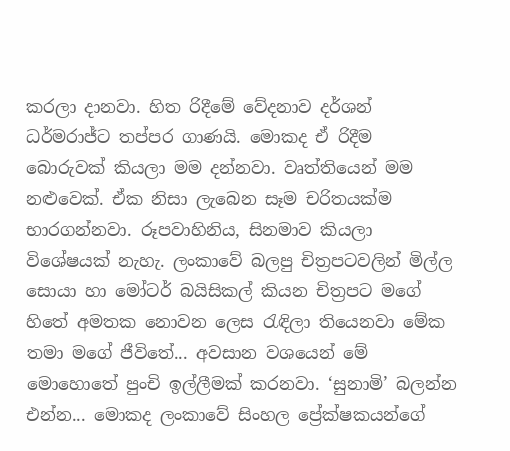කරලා දානවා. හිත රිදීමේ වේදනාව දර්ශන් ධර්මරාජ්ට තප්පර ගාණයි. මොකද ඒ රිදීම බොරුවක් කියලා මම දන්නවා. වෘත්තියෙන් මම නළුවෙක්. ඒක නිසා ලැබෙන සෑම චරිතයක්ම භාරගන්නවා. රූපවාහිනිය, සිනමාව කියලා විශේෂයක් නැහැ. ලංකාවේ බලපු චිත්‍රපටවලින් මිල්ල සොයා හා මෝටර් බයිසිකල් කියන චිත්‍රපට මගේ හිතේ අමතක නොවන ලෙස රැඳිලා තියෙනවා මේක තමා මගේ ජීවිතේ... අවසාන වශයෙන් මේ මොහොතේ පුංචි ඉල්ලීමක් කරනවා. ‘සුනාමි’ බලන්න එන්න... මොකද ලංකාවේ සිංහල ප්‍රේක්ෂකයන්ගේ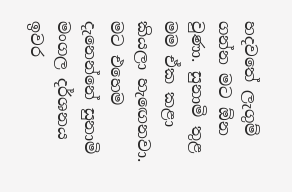හදවතේ ලැගුම් ගන්න මට ඕන වුණා. සුනාමි තුළ මම ඒක කළා කියලා හැඟෙනවා. මට එහෙම දැනෙන්නේ සුනාමි මංගල දර්ශනය ඉවර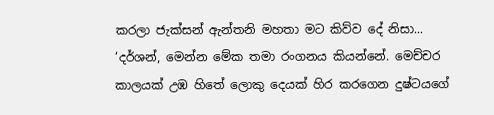කරලා ජැක්සන් ඇන්තනි මහතා මට කිව්ව දේ නිසා... ‘දර්ශන්, මෙන්න මේක තමා රංගනය කියන්නේ. මෙච්චර කාලයක් උඹ හිතේ ලොකු දෙයක් හිර කරගෙන දුෂ්ටයගේ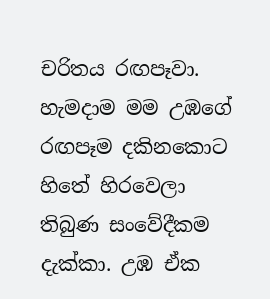චරිතය රඟපෑවා. හැමදාම මම උඹගේ රඟපෑම දකිනකොට හිතේ හිරවෙලා තිබුණ සංවේදීකම දැක්කා. උඹ ඒක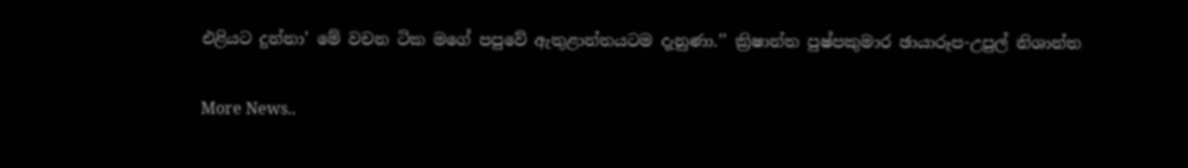එළියට දුන්නා’ මේ වචන ටික මගේ පපුවේ ඇතුළාන්තයටම දැනුණා.’’ ක්‍රිෂාන්ත පුෂ්පකුමාර ඡායාරූප-උපුල් නිශාන්ත


More News..